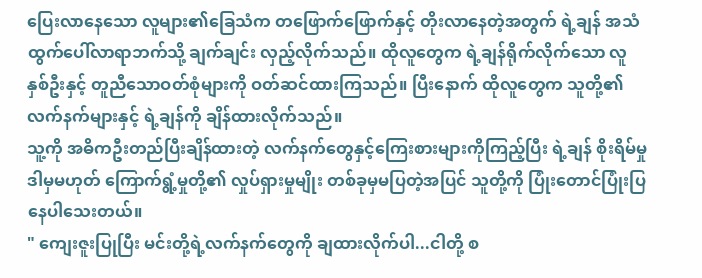ပြေးလာနေသော လူများ၏ခြေသံက တဖြောက်ဖြောက်နှင့် တိုးလာနေတဲ့အတွက် ရဲ့ချန် အသံထွက်ပေါ်လာရာဘက်သို့ ချက်ချင်း လှည့်လိုက်သည်။ ထိုလူတွေက ရဲ့ချန်ရိုက်လိုက်သော လူနှစ်ဦးနှင့် တူညီသောဝတ်စုံများကို ဝတ်ဆင်ထားကြသည်။ ပြီးနောက် ထိုလူတွေက သူတို့၏လက်နက်များနှင့် ရဲ့ချန်ကို ချိန်ထားလိုက်သည်။
သူ့ကို အဓိကဦးတည်ပြီးချိန်ထားတဲ့ လက်နက်တွေနှင့်ကြေးစားများကိုကြည့်ပြီး ရဲ့ချန် စိုးရိမ်မှု ဒါမှမဟုတ် ကြောက်ရွံ့မှုတို့၏ လှုပ်ရှားမှုမျိုး တစ်ခုမှမပြတဲ့အပြင် သူတို့ကို ပြုံးတောင်ပြုံးပြနေပါသေးတယ်။
" ကျေးဇူးပြုပြီး မင်းတို့ရဲ့လက်နက်တွေကို ချထားလိုက်ပါ...ငါတို့ စ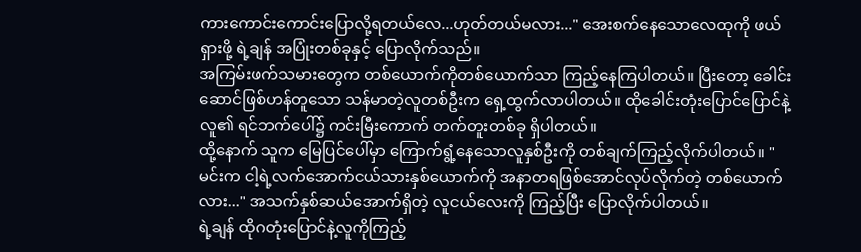ကားကောင်းကောင်းပြောလို့ရတယ်လေ...ဟုတ်တယ်မလား..." အေးစက်နေသောလေထုကို ဖယ်ရှားဖို့ ရဲ့ချန် အပြုံးတစ်ခုနှင့် ပြောလိုက်သည်။
အကြမ်းဖက်သမားတွေက တစ်ယောက်ကိုတစ်ယောက်သာ ကြည့်နေကြပါတယ်။ ပြီးတော့ ခေါင်းဆောင်ဖြစ်ဟန်တူသော သန်မာတဲ့လူတစ်ဦးက ရှေ့ထွက်လာပါတယ်။ ထိုခေါင်းတုံးပြောင်ပြောင်နဲ့လူ၏ ရင်ဘက်ပေါ်၌ ကင်းမြီးကောက် တက်တူးတစ်ခု ရှိပါတယ်။
ထို့နောက် သူက မြေပြင်ပေါ်မှာ ကြောက်ရွံ့နေသောလူနှစ်ဦးကို တစ်ချက်ကြည့်လိုက်ပါတယ်။ " မင်းက ငါ့ရဲ့လက်အောက်ငယ်သားနှစ်ယောက်ကို အနာတရဖြစ်အောင်လုပ်လိုက်တဲ့ တစ်ယောက်လား..." အသက်နှစ်ဆယ်အောက်ရှိတဲ့ လူငယ်လေးကို ကြည့်ပြီး ပြောလိုက်ပါတယ်။
ရဲ့ချန် ထိုဂတုံးပြောင်နဲ့လူကိုကြည့်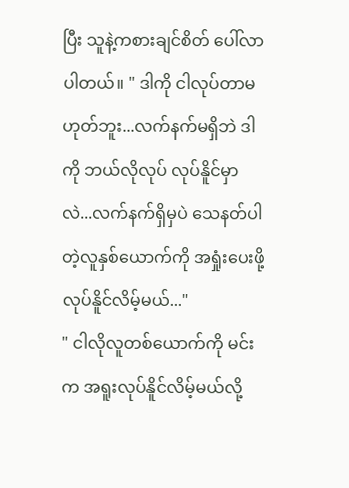ပြီး သူနဲ့ကစားချင်စိတ် ပေါ်လာပါတယ်။ " ဒါကို ငါလုပ်တာမဟုတ်ဘူး...လက်နက်မရှိဘဲ ဒါကို ဘယ်လိုလုပ် လုပ်နိူင်မှာလဲ...လက်နက်ရှိမှပဲ သေနတ်ပါတဲ့လူနှစ်ယောက်ကို အရှုံးပေးဖို့ လုပ်နိူင်လိမ့်မယ်..."
" ငါလိုလူတစ်ယောက်ကို မင်းက အရူးလုပ်နိူင်လိမ့်မယ်လို့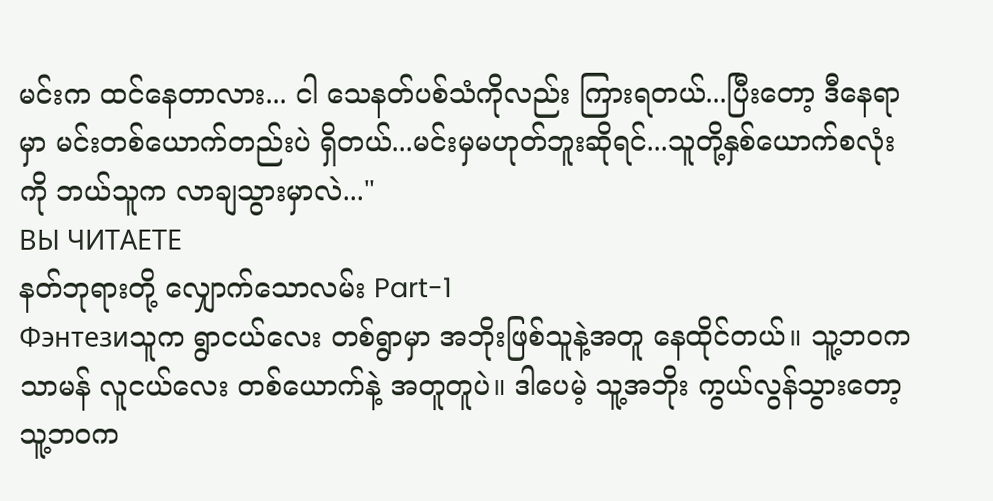မင်းက ထင်နေတာလား... ငါ သေနတ်ပစ်သံကိုလည်း ကြားရတယ်...ပြီးတော့ ဒီနေရာမှာ မင်းတစ်ယောက်တည်းပဲ ရှိတယ်...မင်းမှမဟုတ်ဘူးဆိုရင်...သူတို့နှစ်ယောက်စလုံးကို ဘယ်သူက လာချသွားမှာလဲ..."
ВЫ ЧИТАЕТЕ
နတ်ဘုရားတို့ လျှောက်သောလမ်း Part-1
Фэнтезиသူက ရွာငယ်လေး တစ်ရွာမှာ အဘိုးဖြစ်သူနဲ့အတူ နေထိုင်တယ်။ သူ့ဘဝက သာမန် လူငယ်လေး တစ်ယောက်နဲ့ အတူတူပဲ။ ဒါပေမဲ့ သူ့အဘိုး ကွယ်လွန်သွားတော့ သူ့ဘဝက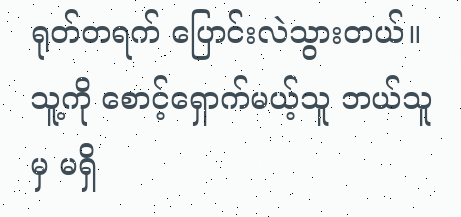ရုတ်တရက် ပြောင်းလဲသွားတယ်။ သူ့ကို စောင့်ရှောက်မယ့်သူ ဘယ်သူမှ မရှိ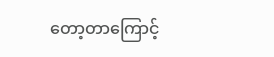တော့တာကြောင့်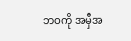ဘဝကို အမှီအ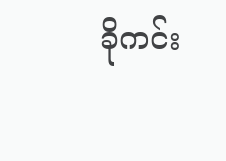ခိုကင်း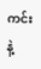ကင်းနဲ့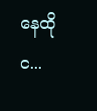နေထိုင...